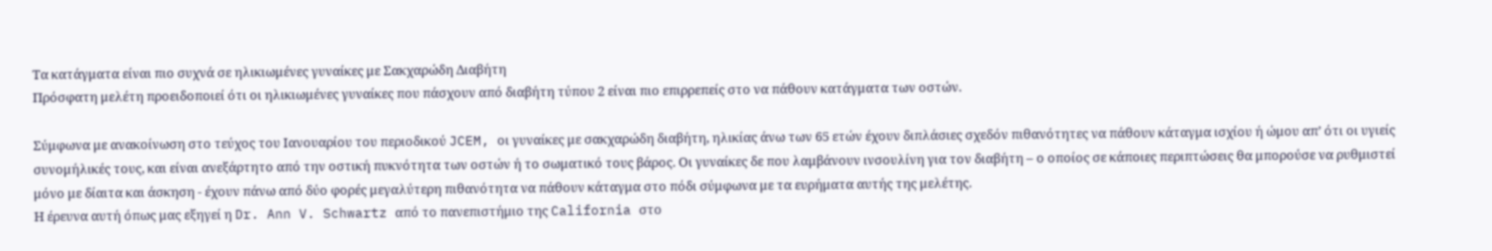Tα κατάγματα είναι πιο συχνά σε ηλικιωμένες γυναίκες με Σακχαρώδη Διαβήτη
Πρόσφατη μελέτη προειδοποιεί ότι οι ηλικιωμένες γυναίκες που πάσχουν από διαβήτη τύπου 2 είναι πιο επιρρεπείς στο να πάθουν κατάγματα των οστών.

Σύμφωνα με ανακοίνωση στο τεύχος του Ιανουαρίου του περιοδικού JCEM, οι γυναίκες με σακχαρώδη διαβήτη, ηλικίας άνω των 65 ετών έχουν διπλάσιες σχεδόν πιθανότητες να πάθουν κάταγμα ισχίου ή ώμου απ’ ότι οι υγιείς συνομήλικές τους, και είναι ανεξάρτητο από την οστική πυκνότητα των οστών ή το σωματικό τους βάρος. Οι γυναίκες δε που λαμβάνουν ινσουλίνη για τον διαβήτη – ο οποίος σε κάποιες περιπτώσεις θα μπορούσε να ρυθμιστεί μόνο με δίαιτα και άσκηση - έχουν πάνω από δύο φορές μεγαλύτερη πιθανότητα να πάθουν κάταγμα στο πόδι σύμφωνα με τα ευρήματα αυτής της μελέτης.
Η έρευνα αυτή όπως μας εξηγεί η Dr. Ann V. Schwartz από το πανεπιστήμιο της California στο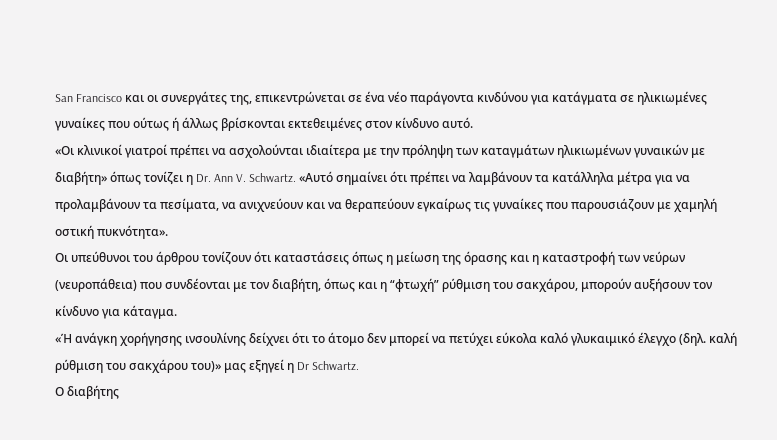San Francisco και οι συνεργάτες της, επικεντρώνεται σε ένα νέο παράγοντα κινδύνου για κατάγματα σε ηλικιωμένες γυναίκες που ούτως ή άλλως βρίσκονται εκτεθειμένες στον κίνδυνο αυτό.
«Οι κλινικοί γιατροί πρέπει να ασχολούνται ιδιαίτερα με την πρόληψη των καταγμάτων ηλικιωμένων γυναικών με διαβήτη» όπως τονίζει η Dr. Ann V. Schwartz. «Αυτό σημαίνει ότι πρέπει να λαμβάνουν τα κατάλληλα μέτρα για να προλαμβάνουν τα πεσίματα, να ανιχνεύουν και να θεραπεύουν εγκαίρως τις γυναίκες που παρουσιάζουν με χαμηλή οστική πυκνότητα».
Οι υπεύθυνοι του άρθρου τονίζουν ότι καταστάσεις όπως η μείωση της όρασης και η καταστροφή των νεύρων (νευροπάθεια) που συνδέονται με τον διαβήτη, όπως και η “φτωχή” ρύθμιση του σακχάρου, μπορούν αυξήσουν τον κίνδυνο για κάταγμα.
«Ή ανάγκη χορήγησης ινσουλίνης δείχνει ότι το άτομο δεν μπορεί να πετύχει εύκολα καλό γλυκαιμικό έλεγχο (δηλ. καλή ρύθμιση του σακχάρου του)» μας εξηγεί η Dr Schwartz.
Ο διαβήτης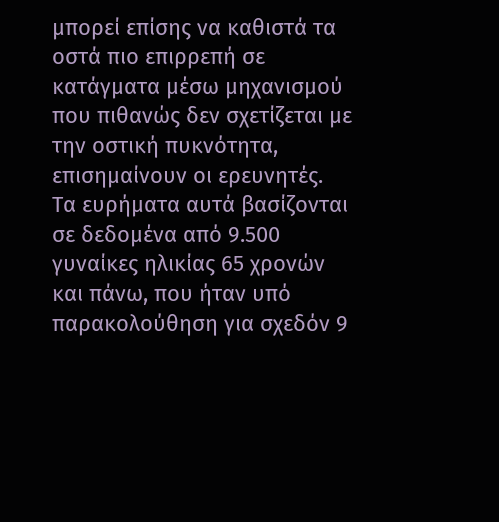μπορεί επίσης να καθιστά τα οστά πιο επιρρεπή σε κατάγματα μέσω μηχανισμού που πιθανώς δεν σχετίζεται με την οστική πυκνότητα, επισημαίνουν οι ερευνητές.
Τα ευρήματα αυτά βασίζονται σε δεδομένα από 9.500 γυναίκες ηλικίας 65 χρονών και πάνω, που ήταν υπό παρακολούθηση για σχεδόν 9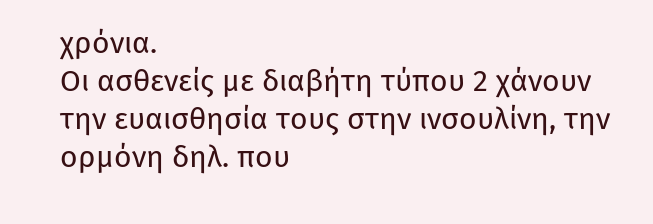χρόνια.
Οι ασθενείς με διαβήτη τύπου 2 χάνουν την ευαισθησία τους στην ινσουλίνη, την ορμόνη δηλ. που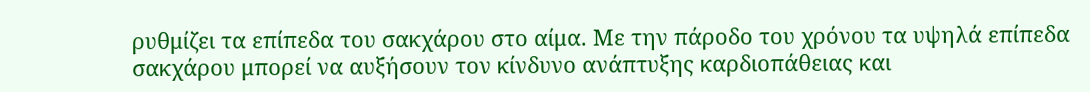ρυθμίζει τα επίπεδα του σακχάρου στο αίμα. Με την πάροδο του χρόνου τα υψηλά επίπεδα σακχάρου μπορεί να αυξήσουν τον κίνδυνο ανάπτυξης καρδιοπάθειας και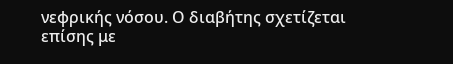νεφρικής νόσου. Ο διαβήτης σχετίζεται επίσης με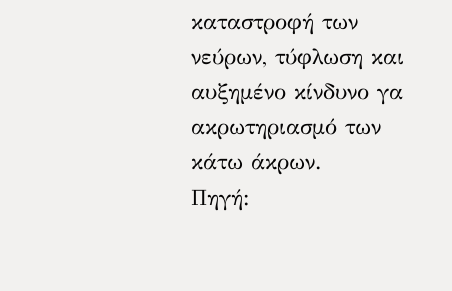καταστροφή των νεύρων, τύφλωση και αυξημένο κίνδυνο γα ακρωτηριασμό των κάτω άκρων.
Πηγή: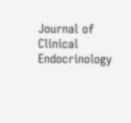Journal of Clinical Endocrinology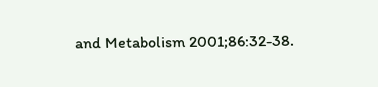and Metabolism 2001;86:32-38.